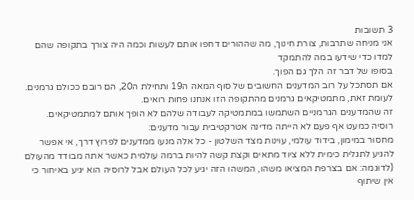3 תשובות
אני מניחה שתרבות, צורת חינוך, מה שההורים דחפו אותם לעשות וכמה היה צורך בתקופה שהם למדו כדי שידעו במה להתמקד
בסופו של דבר זה הלך גם הפוך.
אם תסתכל על רוב המדענים החשובים של סוף המאה ה19 ותחילת ה20, הם רובם ככולם גרמנים.
לעומת זאת, מתמטיקאים גרמנים מהתקופה הזו אנחנו פחות רואים.
זה שהמדענים הגרמניים השתמשו במתמטיקה לעבודה שלהם לא הופך אותם למתמטיקאים.
רוסיה כמעט אף פעם לא הייתה מדינה אטרקטיבית עבור מדענים:
מחסור במימון, בידוד עולמי, עוינות מצד השלטון - כל אלה מנעו ממדענים לפרוץ דרך, אי אפשר להגיע לתגלית כימית ללא ציוד מתאים וקצת קשה להיות ברמה עולמית כאשר אתה מבודד מהעולם (לדוגמה: אם בצרפת המציאו משהו, המשהו הזה יגיע לכל העולם אבל לרוסיה הוא יגיע באיחור כי אין שיתוף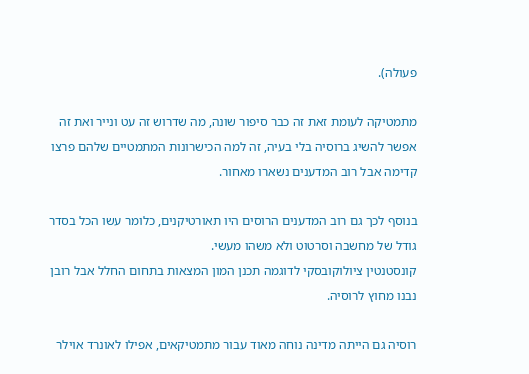פעולה).

מתמטיקה לעומת זאת זה כבר סיפור שונה, מה שדרוש זה עט ונייר ואת זה אפשר להשיג ברוסיה בלי בעיה, זה למה הכישרונות המתמטיים שלהם פרצו קדימה אבל רוב המדענים נשארו מאחור.

בנוסף לכך גם רוב המדענים הרוסים היו תאורטיקנים, כלומר עשו הכל בסדר גודל של מחשבה וסרטוט ולא משהו מעשי.
קונסטנטין ציולוקובסקי לדוגמה תכנן המון המצאות בתחום החלל אבל רובן נבנו מחוץ לרוסיה.

רוסיה גם הייתה מדינה נוחה מאוד עבור מתמטיקאים, אפילו לאונרד אוילר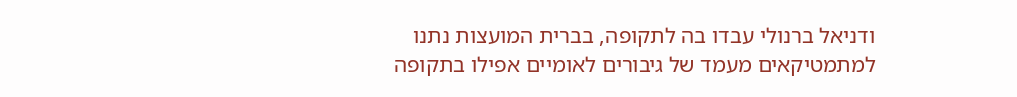ודניאל ברנולי עבדו בה לתקופה, בברית המועצות נתנו למתמטיקאים מעמד של גיבורים לאומיים אפילו בתקופה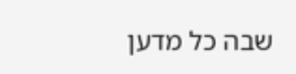שבה כל מדען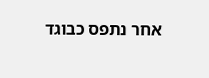אחר נתפס כבוגד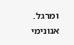ומרגל.
אנונימי